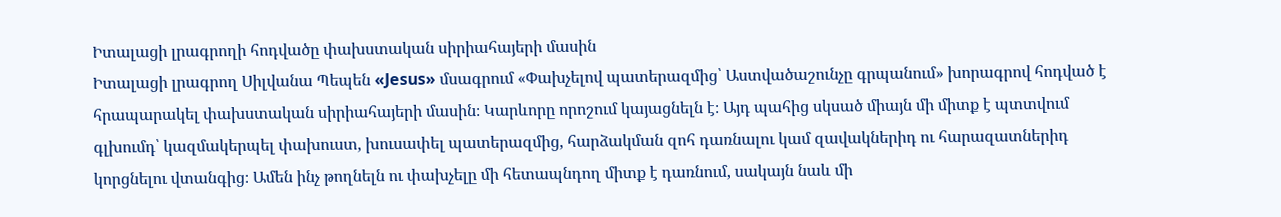Իտալացի լրագրողի հոդվածը փախստական սիրիահայերի մասին
Իտալացի լրագրող Սիլվանա Պեպեն «Jesus» մսագրում «Փախչելով պատերազմից՝ Աստվածաշունչը գրպանում» խորագրով հոդված է հրապարակել փախստական սիրիահայերի մասին։ Կարևորը որոշում կայացնելն է։ Այդ պահից սկսած միայն մի միտք է պտտվում գլխումդ՝ կազմակերպել փախուստ, խուսափել պատերազմից, հարձակման զոհ դառնալու կամ զավակներիդ ու հարազատներիդ կորցնելու վտանգից։ Ամեն ինչ թողնելն ու փախչելը մի հետապնդող միտք է դառնում, սակայն նաև մի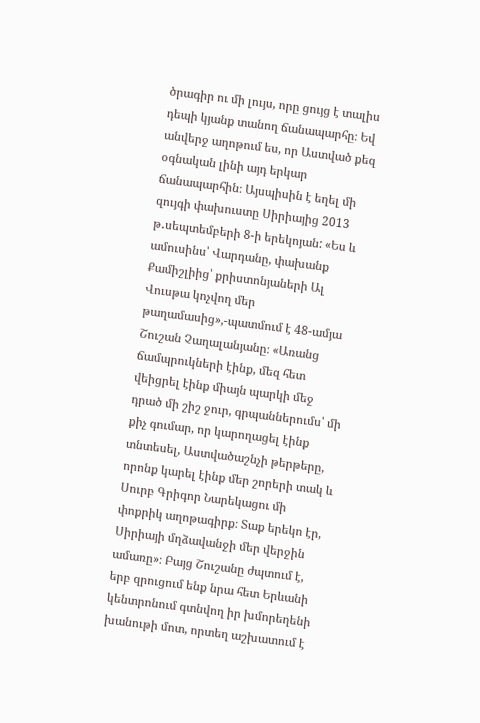ծրագիր ու մի լույս, որը ցույց է տալիս դեպի կյանք տանող ճանապարհը։ Եվ անվերջ աղոթում ես, որ Աստված քեզ օգնական լինի այդ երկար ճանապարհին։ Այսպիսին է եղել մի զույգի փախուստը Սիրիայից 2013 թ․սեպտեմբերի 8-ի երեկոյան: «Ես և ամուսինս՝ Վարդանը, փախանք Քամիշլիից՝ քրիստոնյաների Ալ Վուսթա կոչվող մեր թաղամասից»,-պատմում է 48-ամյա Շուշան Չաղալանյանը։ «Առանց ճամպրուկների էինք, մեզ հետ վեիցրել էինք միայն պարկի մեջ դրած մի շիշ ջուր, գրպաններումս՝ մի քիչ գումար, որ կարողացել էինք տնտեսել, Աստվածաշնչի թերթերը, որոնք կարել էինք մեր շորերի տակ և Սուրբ Գրիգոր Նարեկացու մի փոքրիկ աղոթագիրք։ Տաք երեկո էր, Սիրիայի մղձավանջի մեր վերջին ամառը»։ Բայց Շուշանը ժպտում է, երբ զրուցում ենք նրա հետ Երևանի կենտրոնում գտնվող իր խմորեղենի խանութի մոտ, որտեղ աշխատում է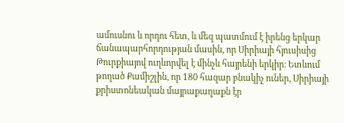ամուսնու և որդու հետ, և մեզ պատմում է իրենց երկար ճանապարհորդության մասին, որ Սիրիայի հյուսիսից Թուրքիայով ուղևորվել է մինչև հայրենի երկիր։ Ետևում թողած Քամիշլին, որ 180 հազար բնակիչ ուներ, Սիրիայի քրիստոնեական մայրաքաղաքն էր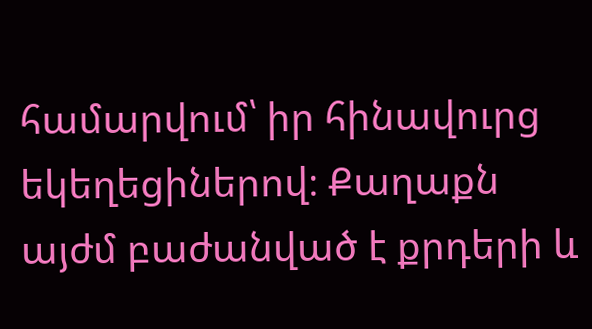համարվում՝ իր հինավուրց եկեղեցիներով։ Քաղաքն այժմ բաժանված է քրդերի և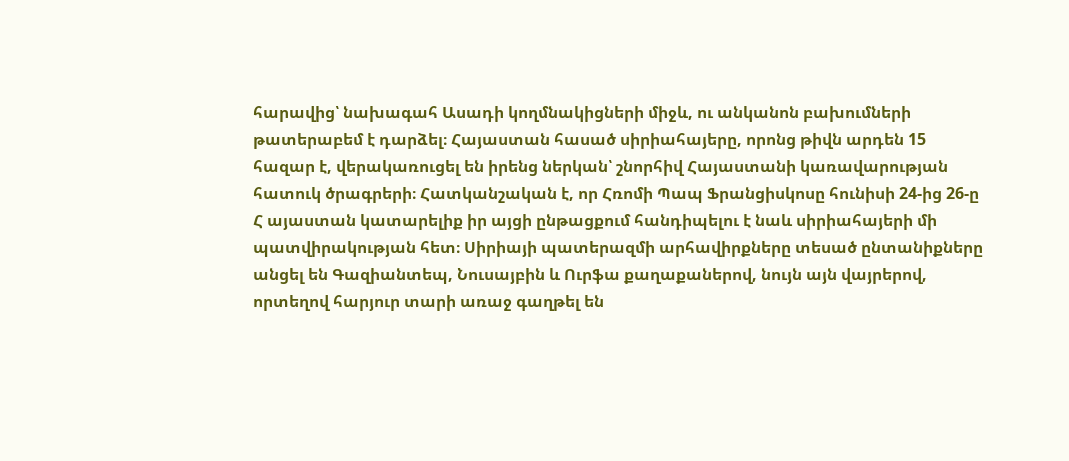հարավից՝ նախագահ Ասադի կողմնակիցների միջև, ու անկանոն բախումների թատերաբեմ է դարձել։ Հայաստան հասած սիրիահայերը, որոնց թիվն արդեն 15 հազար է, վերակառուցել են իրենց ներկան՝ շնորհիվ Հայաստանի կառավարության հատուկ ծրագրերի։ Հատկանշական է, որ Հռոմի Պապ Ֆրանցիսկոսը հունիսի 24-ից 26-ը Հ այաստան կատարելիք իր այցի ընթացքում հանդիպելու է նաև սիրիահայերի մի պատվիրակության հետ։ Սիրիայի պատերազմի արհավիրքները տեսած ընտանիքները անցել են Գազիանտեպ, Նուսայբին և Ուրֆա քաղաքաներով, նույն այն վայրերով, որտեղով հարյուր տարի առաջ գաղթել են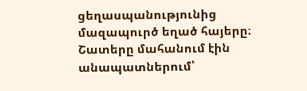ցեղասպանությունից մազապուրծ եղած հայերը։ Շատերը մահանում էին անապատներում՝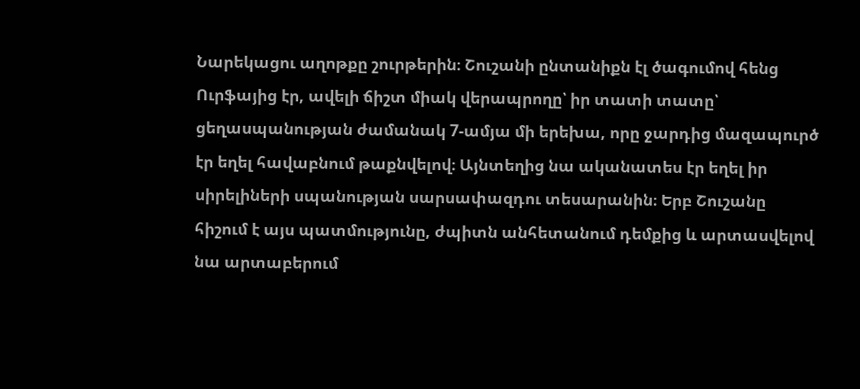Նարեկացու աղոթքը շուրթերին։ Շուշանի ընտանիքն էլ ծագումով հենց Ուրֆայից էր, ավելի ճիշտ միակ վերապրողը՝ իր տատի տատը՝ ցեղասպանության ժամանակ 7-ամյա մի երեխա, որը ջարդից մազապուրծ էր եղել հավաբնում թաքնվելով։ Այնտեղից նա ականատես էր եղել իր սիրելիների սպանության սարսափազդու տեսարանին։ Երբ Շուշանը հիշում է այս պատմությունը, ժպիտն անհետանում դեմքից և արտասվելով նա արտաբերում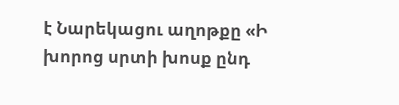է Նարեկացու աղոթքը «Ի խորոց սրտի խոսք ընդ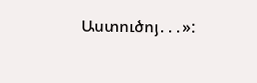Աստուծոյ․․․»: